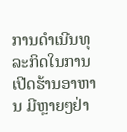ການດໍາເນີນທຸລະກິດໃນການເປີດຮ້ານອາຫານ ມີຫຼາຍໆຢ່າ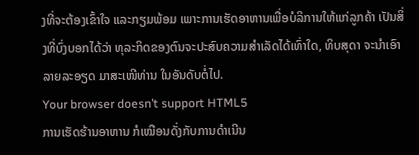ງທີ່ຈະຕ້ອງເຂົ້າໃຈ ແລະກຽມພ້ອມ ເພາະການເຮັດອາຫານເພື່ອບໍລິການໃຫ້ແກ່ລູກຄ້າ ເປັນສິ່ງທີ່ບົ່ງບອກໄດ້ວ່າ ທຸລະກິດຂອງຕົນຈະປະສົບຄວາມສໍາເລັດໄດ້ເທົ່າໃດ, ທິບສຸດາ ຈະນໍາເອົາລາຍລະອຽດ ມາສະເໜີທ່ານ ໃນອັນດັບຕໍ່ໄປ.
Your browser doesn’t support HTML5
ການເຮັດຮ້ານອາຫານ ກໍເໝືອນດັ່ງກັບການດໍາເນີນ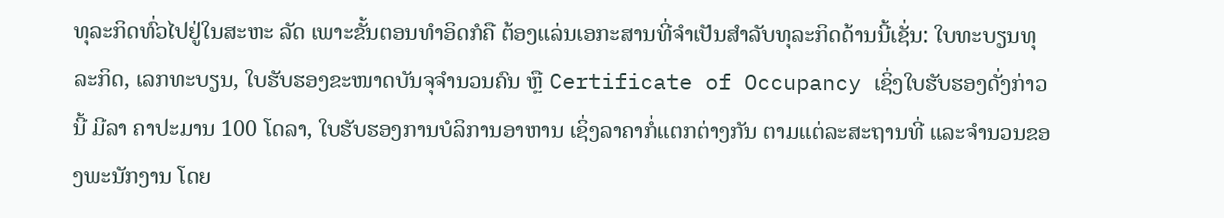ທຸລະກິດທົ່ວໄປຢູ່ໃນສະຫະ ລັດ ເພາະຂັ້ນຕອນທໍາອິດກໍຄື ຕ້ອງແລ່ນເອກະສານທີ່ຈໍາເປັນສໍາລັບທຸລະກິດດ້ານນີ້ເຊັ່ນ: ໃບທະບຽນທຸລະກິດ, ເລກທະບຽນ, ໃບຮັບຮອງຂະໜາດບັນຈຸຈໍານວນຄົນ ຫຼື Certificate of Occupancy ເຊິ່ງໃບຮັບຮອງດັ່ງກ່າວນີ້ ມີລາ ຄາປະມານ 100 ໂດລາ, ໃບຮັບຮອງການບໍລິການອາຫານ ເຊິ່ງລາຄາກໍ່ແຕກຕ່າງກັນ ຕາມແຕ່ລະສະຖານທີ່ ແລະຈໍານວນຂອງພະນັກງານ ໂດຍ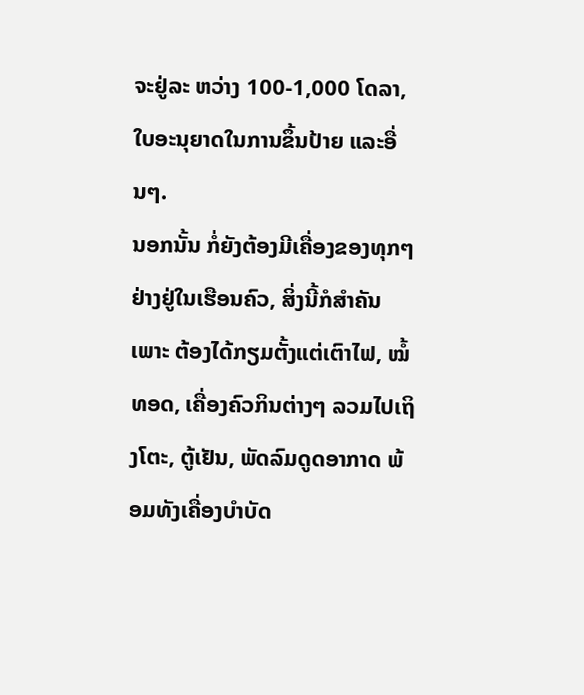ຈະຢູ່ລະ ຫວ່າງ 100-1,000 ໂດລາ, ໃບອະນຸຍາດໃນການຂຶ້ນປ້າຍ ແລະອື່ນໆ.
ນອກນັ້ນ ກໍ່ຍັງຕ້ອງມີເຄື່ອງຂອງທຸກໆຢ່າງຢູ່ໃນເຮືອນຄົວ, ສິ່ງນີ້ກໍສໍາຄັນ ເພາະ ຕ້ອງໄດ້ກຽມຕັ້ງແຕ່ເຕົາໄຟ, ໝໍ້ທອດ, ເຄື່ອງຄົວກິນຕ່າງໆ ລວມໄປເຖິງໂຕະ, ຕູ້ເຢັນ, ພັດລົມດູດອາກາດ ພ້ອມທັງເຄື່ອງບໍາບັດ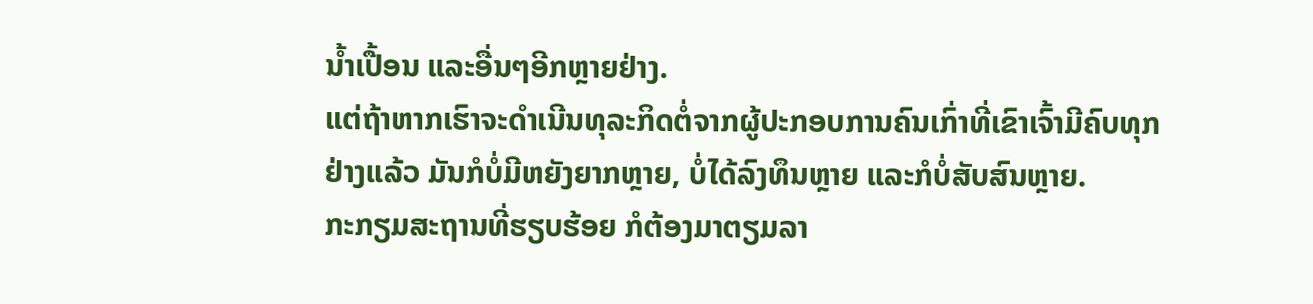ນໍ້າເປື້ອນ ແລະອື່ນໆອີກຫຼາຍຢ່າງ.
ແຕ່ຖ້າຫາກເຮົາຈະດໍາເນີນທຸລະກິດຕໍ່ຈາກຜູ້ປະກອບການຄົນເກົ່າທີ່ເຂົາເຈົ້າມີຄົບທຸກຢ່າງແລ້ວ ມັນກໍບໍ່ມີຫຍັງຍາກຫຼາຍ, ບໍ່ໄດ້ລົງທຶນຫຼາຍ ແລະກໍບໍ່ສັບສົນຫຼາຍ.
ກະກຽມສະຖານທີ່ຮຽບຮ້ອຍ ກໍຕ້ອງມາຕຽມລາ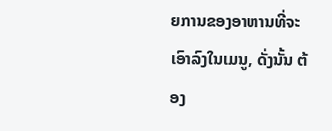ຍການຂອງອາຫານທີ່ຈະເອົາລົງໃນເມນູ, ດັ່ງນັ້ນ ຕ້ອງ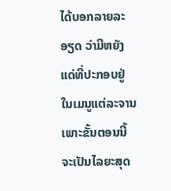ໄດ້ບອກລາຍລະອຽດ ວ່າມີຫຍັງແດ່ທີ່ປະກອບຢູ່ໃນເມນູແຕ່ລະຈານ ເພາະຂັ້ນຕອນນີ້ຈະເປັນໄລຍະສຸດ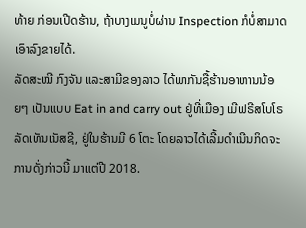ທ້າຍ ກ່ອນເປີດຮ້ານ, ຖ້າບາງເມນູບໍ່ຜ່ານ Inspection ກໍບໍ່ສາມາດເອົາລົງຂາຍໄດ້.
ລັດສະໝີ ກົງຈັນ ແລະສາມີຂອງລາວ ໄດ້ພາກັນຊື້ຮ້ານອາຫານນ້ອຍໆ ເປັນແບບ Eat in and carry out ຢູ່ທີ່ເມືອງ ເມີຟຣີສໂບໂຣ ລັດເທັນເນັສຊີ, ຢູ່ໃນຮ້ານມີ 6 ໂຕະ ໂດຍລາວໄດ້ເລີ້ມດໍາເນີນກິດຈະການດັ່ງກ່າວນີ້ ມາແຕ່ປີ 2018.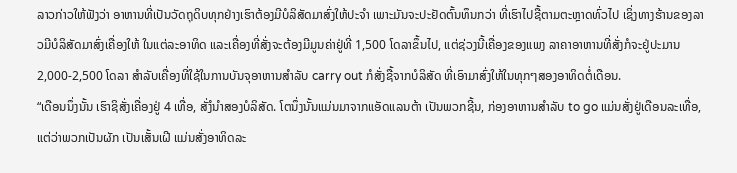ລາວກ່າວໃຫ້ຟັງວ່າ ອາຫານທີ່ເປັນວັດຖຸດິບທຸກຢ່າງເຮົາຕ້ອງມີບໍລິສັດມາສົ່ງໃຫ້ປະຈໍາ ເພາະມັນຈະປະຢັດຕົ້ນທຶນກວ່າ ທີ່ເຮົາໄປຊື້ຕາມຕະຫຼາດທົ່ວໄປ ເຊິ່ງທາງຮ້ານຂອງລາວມີບໍລິສັດມາສົ່ງເຄື່ອງໃຫ້ ໃນແຕ່ລະອາທິດ ແລະເຄື່ອງທີ່ສັ່ງຈະຕ້ອງມີມູນຄ່າຢູ່ທີ່ 1,500 ໂດລາຂຶ້ນໄປ, ແຕ່ຊ່ວງນີ້ເຄື່ອງຂອງແພງ ລາຄາອາຫານທີ່ສັ່ງກໍຈະຢູ່ປະມານ 2,000-2,500 ໂດລາ ສໍາລັບເຄື່ອງທີ່ໃຊ້ໃນການບັນຈຸອາຫານສໍາລັບ carry out ກໍສັ່ງຊື້ຈາກບໍລິສັດ ທີ່ເອົາມາສົ່ງໃຫ້ໃນທຸກໆສອງອາທິດຕໍ່ເດືອນ.
“ເດືອນນຶ່ງນັ້ນ ເຮົາຊິສັ່ງເຄື່ອງຢູ່ 4 ເທື່ອ, ສັ່ງໍນໍາສອງບໍລິສັດ. ໂຕນຶ່ງນັ້ນແມ່ນມາຈາກແອັດແລນຕ້າ ເປັນພວກຊີ້ນ, ກ່ອງອາຫານສໍາລັບ to go ແມ່ນສັ່ງຢູ່ເດືອນລະເທື່ອ, ແຕ່ວ່າພວກເປັນຜັກ ເປັນເສັ້ນເຝີ ແມ່ນສັ່ງອາທິດລະ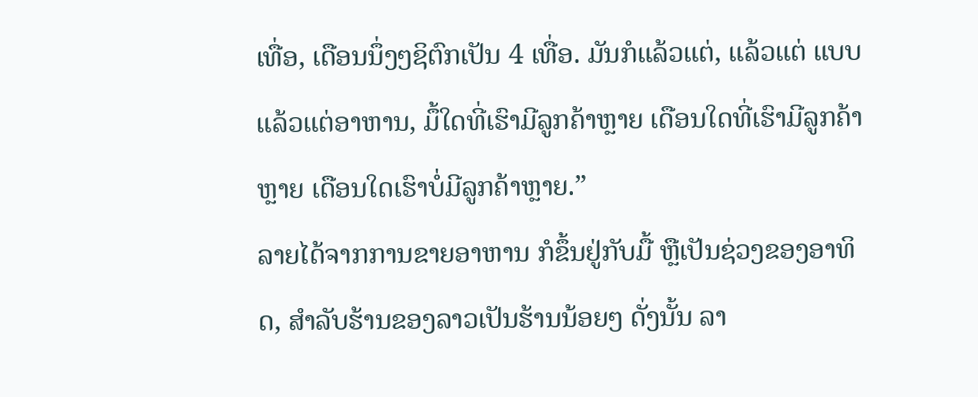ເທື່ອ, ເດືອນນຶ່ງໆຊິຕົກເປັນ 4 ເທື່ອ. ມັນກໍແລ້ວແຕ່, ແລ້ວແຕ່ ແບບແລ້ວແຕ່ອາຫານ, ມຶ້ໃດທີ່ເຮົາມີລູກຄ້າຫຼາຍ ເດືອນໃດທີ່ເຮົາມີລູກຄ້າຫຼາຍ ເດືອນໃດເຮົາບໍ່ມີລູກຄ້າຫຼາຍ.”
ລາຍໄດ້ຈາກການຂາຍອາຫານ ກໍຂຶ້ນຢູ່ກັບມື້ ຫຼືເປັນຊ່ວງຂອງອາທິດ, ສໍາລັບຮ້ານຂອງລາວເປັນຮ້ານນ້ອຍໆ ດັ່ງນັ້ນ ລາ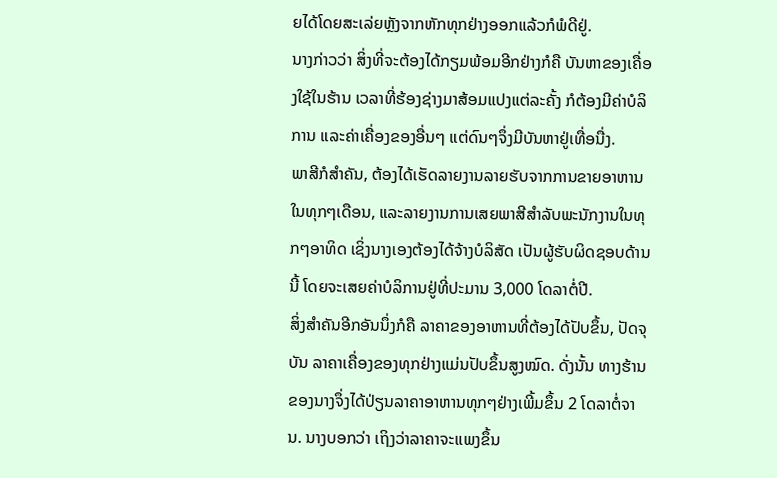ຍໄດ້ໂດຍສະເລ່ຍຫຼັງຈາກຫັກທຸກຢ່າງອອກແລ້ວກໍພໍດີຢູ່.
ນາງກ່າວວ່າ ສິ່ງທີ່ຈະຕ້ອງໄດ້ກຽມພ້ອມອີກຢ່າງກໍຄື ບັນຫາຂອງເຄື່ອງໃຊ້ໃນຮ້ານ ເວລາທີ່ຮ້ອງຊ່າງມາສ້ອມແປງແຕ່ລະຄັ້ງ ກໍຕ້ອງມີຄ່າບໍລິການ ແລະຄ່າເຄື່ອງຂອງອື່ນໆ ແຕ່ດົນໆຈຶ່ງມີບັນຫາຢູ່ເທື່ອນື່ງ.
ພາສີກໍສໍາຄັນ, ຕ້ອງໄດ້ເຮັດລາຍງານລາຍຮັບຈາກການຂາຍອາຫານໃນທຸກໆເດືອນ, ແລະລາຍງານການເສຍພາສີສໍາລັບພະນັກງານໃນທຸກໆອາທິດ ເຊິ່ງນາງເອງຕ້ອງໄດ້ຈ້າງບໍລິສັດ ເປັນຜູ້ຮັບຜິດຊອບດ້ານນີ້ ໂດຍຈະເສຍຄ່າບໍລິການຢູ່ທີ່ປະມານ 3,000 ໂດລາຕໍ່ປີ.
ສິ່ງສໍາຄັນອີກອັນນຶ່ງກໍຄື ລາຄາຂອງອາຫານທີ່ຕ້ອງໄດ້ປັບຂຶ້ນ, ປັດຈຸບັນ ລາຄາເຄື່ອງຂອງທຸກຢ່າງແມ່ນປັບຂຶ້ນສູງໝົດ. ດັ່ງນັ້ນ ທາງຮ້ານຂອງນາງຈຶ່ງໄດ້ປ່ຽນລາຄາອາຫານທຸກໆຢ່າງເພີ້ມຂຶ້ນ 2 ໂດລາຕໍ່ຈານ. ນາງບອກວ່າ ເຖິງວ່າລາຄາຈະແພງຂຶ້ນ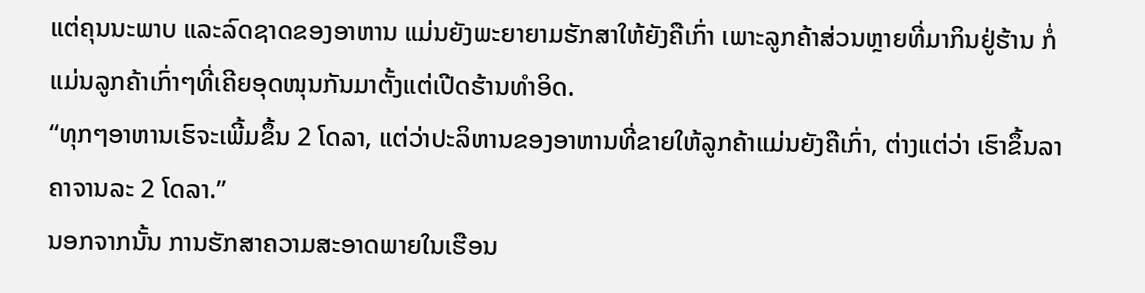ແຕ່ຄຸນນະພາບ ແລະລົດຊາດຂອງອາຫານ ແມ່ນຍັງພະຍາຍາມຮັກສາໃຫ້ຍັງຄືເກົ່າ ເພາະລູກຄ້າສ່ວນຫຼາຍທີ່ມາກິນຢູ່ຮ້ານ ກໍ່ແມ່ນລູກຄ້າເກົ່າໆທີ່ເຄີຍອຸດໜຸນກັນມາຕັ້ງແຕ່ເປີດຮ້ານທໍາອິດ.
“ທຸກໆອາຫານເຮົຈະເພີ້ມຂຶ້ນ 2 ໂດລາ, ແຕ່ວ່າປະລິຫານຂອງອາຫານທີ່ຂາຍໃຫ້ລູກຄ້າແມ່ນຍັງຄືເກົ່າ, ຕ່າງແຕ່ວ່າ ເຮົາຂຶ້ນລາຄາຈານລະ 2 ໂດລາ.”
ນອກຈາກນັ້ນ ການຮັກສາຄວາມສະອາດພາຍໃນເຮືອນ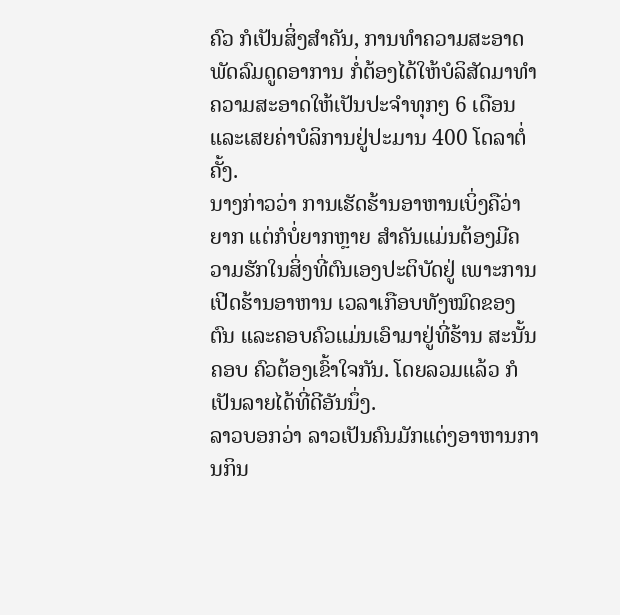ຄົວ ກໍເປັນສິ່ງສໍາຄັນ, ການທໍາຄວາມສະອາດພັດລົມດູດອາການ ກໍ່ຕ້ອງໄດ້ໃຫ້ບໍລິສັດມາທໍາຄວາມສະອາດໃຫ້ເປັນປະຈໍາທຸກໆ 6 ເດືອນ ແລະເສຍຄ່າບໍລິການຢູ່ປະມານ 400 ໂດລາຕໍ່ຄັ້ງ.
ນາງກ່າວວ່າ ການເຮັດຮ້ານອາຫານເບິ່ງຄືວ່າຍາກ ແຕ່ກໍບໍ່ຍາກຫຼາຍ ສໍາຄັນແມ່ນຕ້ອງມີຄວາມຮັກໃນສິ່ງທີ່ຕົນເອງປະຕິບັດຢູ່ ເພາະການເປີດຮ້ານອາຫານ ເວລາເກືອບທັງໝົດຂອງຕົນ ແລະຄອບຄົວແມ່ນເອົາມາຢູ່ທີ່ຮ້ານ ສະນັ້ນ ຄອບ ຄົວຕ້ອງເຂົ້າໃຈກັນ. ໂດຍລວມແລ້ວ ກໍເປັນລາຍໄດ້ທີ່ດີອັນນຶ່ງ.
ລາວບອກວ່າ ລາວເປັນຄົນມັກແຕ່ງອາຫານການກິນ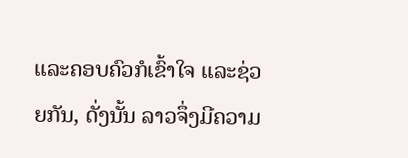ແລະຄອບຄົວກໍເຂົ້າໃຈ ແລະຊ່ວຍກັນ, ດັ່ງນັ້ນ ລາວຈຶ່ງມີຄວາມ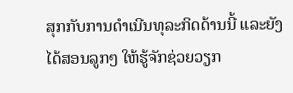ສຸກກັບການດໍາເນີນທຸລະກິດດ້ານນີ້ ແລະຍັງໄດ້ສອນລູກໆ ໃຫ້ຮູ້ຈັກຊ່ວຍວຽກ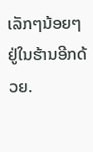ເລັກໆນ້ອຍໆ ຢູ່ໃນຮ້ານອີກດ້ວຍ.